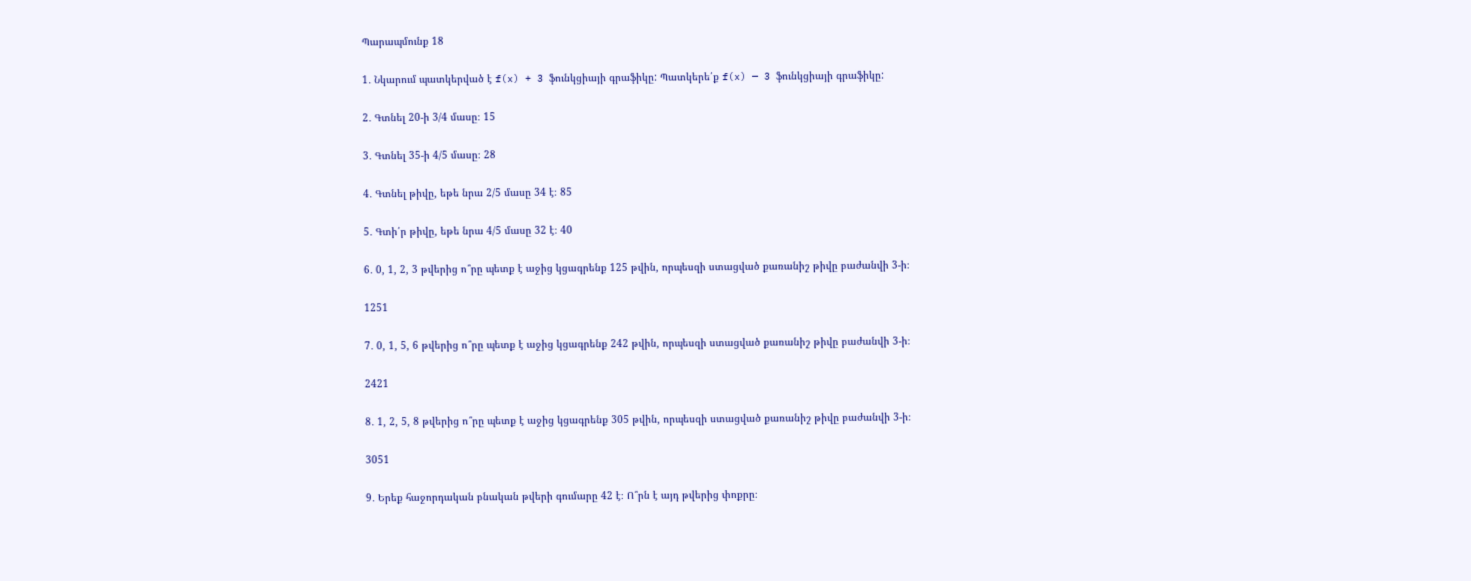Պարապմունք 18

1․ Նկարում պատկերված է f(x) + 3 ֆունկցիայի գրաֆիկը: Պատկերե՛ք f(x) — 3 ֆունկցիայի գրաֆիկը:

2․ Գտնել 20-ի 3/4 մասը։ 15

3․ Գտնել 35-ի 4/5 մասը։ 28

4․ Գտնել թիվը, եթե նրա 2/5 մասը 34 է։ 85

5․ Գտի՛ր թիվը, եթե նրա 4/5 մասը 32 է։ 40

6․ 0, 1, 2, 3 թվերից ո՞րը պետք է աջից կցագրենք 125 թվին, որպեսզի ստացված քառանիշ թիվը բաժանվի 3-ի։

1251

7․ 0, 1, 5, 6 թվերից ո՞րը պետք է աջից կցագրենք 242 թվին, որպեսզի ստացված քառանիշ թիվը բաժանվի 3-ի։

2421

8․ 1, 2, 5, 8 թվերից ո՞րը պետք է աջից կցագրենք 305 թվին, որպեսզի ստացված քառանիշ թիվը բաժանվի 3-ի։

3051

9․ Երեք հաջորդական բնական թվերի գումարը 42 է։ Ո՞րն է այդ թվերից փոքրը։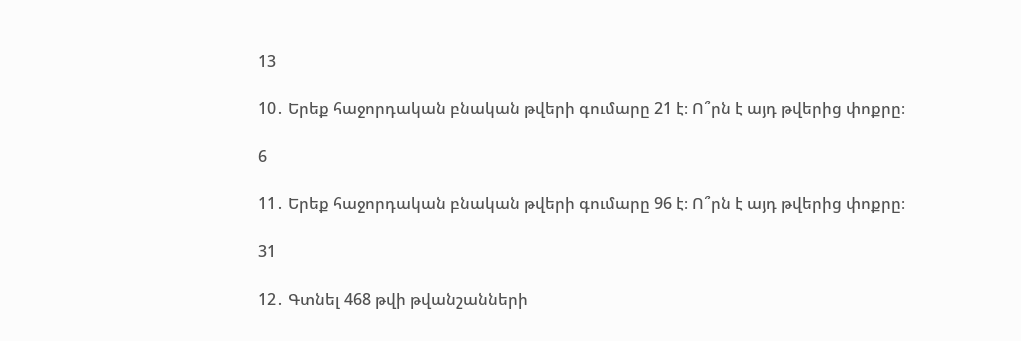13

10․ Երեք հաջորդական բնական թվերի գումարը 21 է։ Ո՞րն է այդ թվերից փոքրը։

6

11․ Երեք հաջորդական բնական թվերի գումարը 96 է։ Ո՞րն է այդ թվերից փոքրը։

31

12․ Գտնել 468 թվի թվանշանների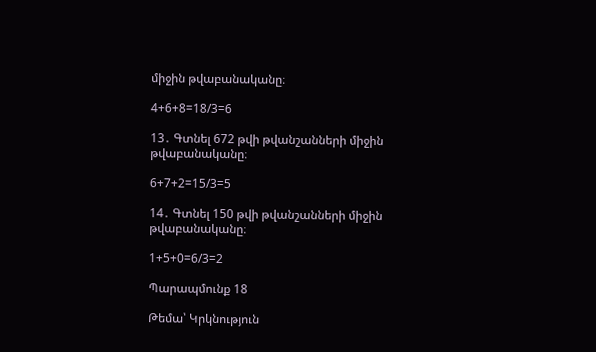միջին թվաբանականը։

4+6+8=18/3=6

13․ Գտնել 672 թվի թվանշանների միջին թվաբանականը։

6+7+2=15/3=5

14․ Գտնել 150 թվի թվանշանների միջին թվաբանականը։

1+5+0=6/3=2

Պարապմունք 18

Թեմա՝ Կրկնություն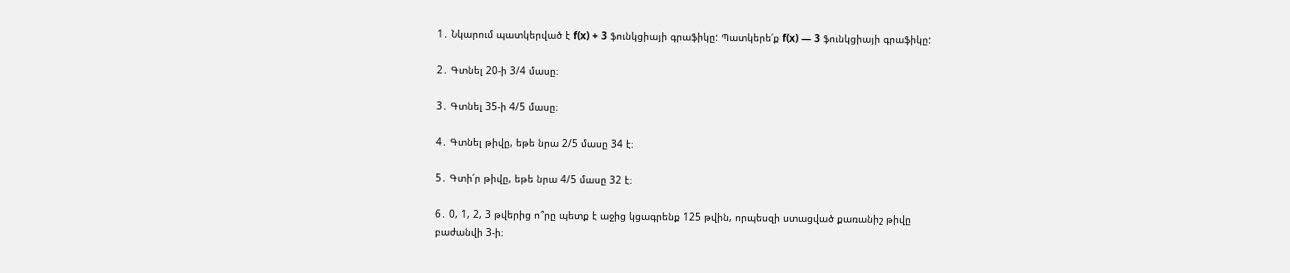1․ Նկարում պատկերված է f(x) + 3 ֆունկցիայի գրաֆիկը: Պատկերե՛ք f(x) — 3 ֆունկցիայի գրաֆիկը:

2․ Գտնել 20-ի 3/4 մասը։

3․ Գտնել 35-ի 4/5 մասը։

4․ Գտնել թիվը, եթե նրա 2/5 մասը 34 է։

5․ Գտի՛ր թիվը, եթե նրա 4/5 մասը 32 է։

6․ 0, 1, 2, 3 թվերից ո՞րը պետք է աջից կցագրենք 125 թվին, որպեսզի ստացված քառանիշ թիվը բաժանվի 3-ի։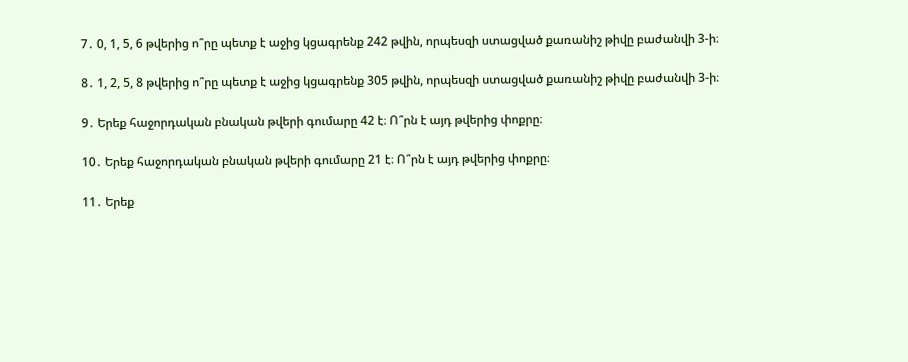7․ 0, 1, 5, 6 թվերից ո՞րը պետք է աջից կցագրենք 242 թվին, որպեսզի ստացված քառանիշ թիվը բաժանվի 3-ի։

8․ 1, 2, 5, 8 թվերից ո՞րը պետք է աջից կցագրենք 305 թվին, որպեսզի ստացված քառանիշ թիվը բաժանվի 3-ի։

9․ Երեք հաջորդական բնական թվերի գումարը 42 է։ Ո՞րն է այդ թվերից փոքրը։

10․ Երեք հաջորդական բնական թվերի գումարը 21 է։ Ո՞րն է այդ թվերից փոքրը։

11․ Երեք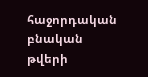հաջորդական բնական թվերի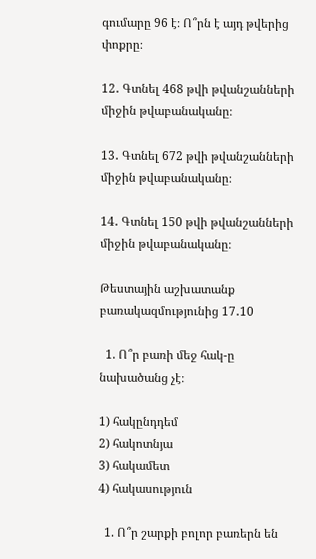գումարը 96 է։ Ո՞րն է այդ թվերից փոքրը։

12․ Գտնել 468 թվի թվանշանների միջին թվաբանականը։

13․ Գտնել 672 թվի թվանշանների միջին թվաբանականը։

14․ Գտնել 150 թվի թվանշանների միջին թվաբանականը։

Թեստային աշխատանք բառակազմությունից 17․10

  1. Ո՞ր բառի մեջ հակ-ը նախածանց չէ։

1) հակընդդեմ
2) հակոտնյա
3) հակամետ
4) հակասություն

  1. Ո՞ր շարքի բոլոր բառերն են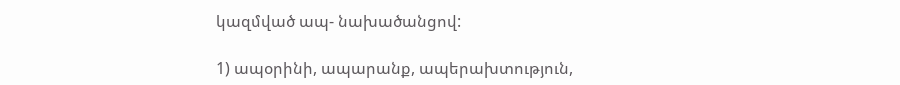կազմված ապ- նախածանցով:

1) ապօրինի, ապարանք, ապերախտություն,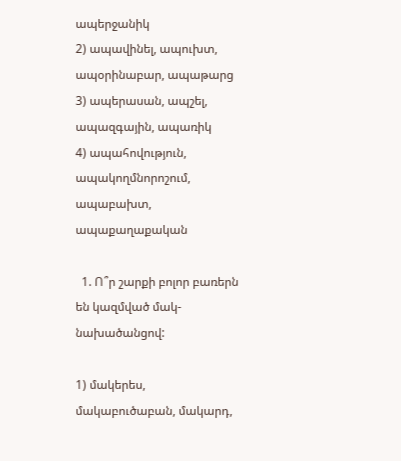ապերջանիկ
2) ապավինել, ապուխտ, ապօրինաբար, ապաթարց
3) ապերասան, ապշել, ապազգային, ապառիկ
4) ապահովություն, ապակողմնորոշում, ապաբախտ, ապաքաղաքական

  1. Ո՞ր շարքի բոլոր բառերն են կազմված մակ- նախածանցով:

1) մակերես, մակաբուծաբան, մակարդ,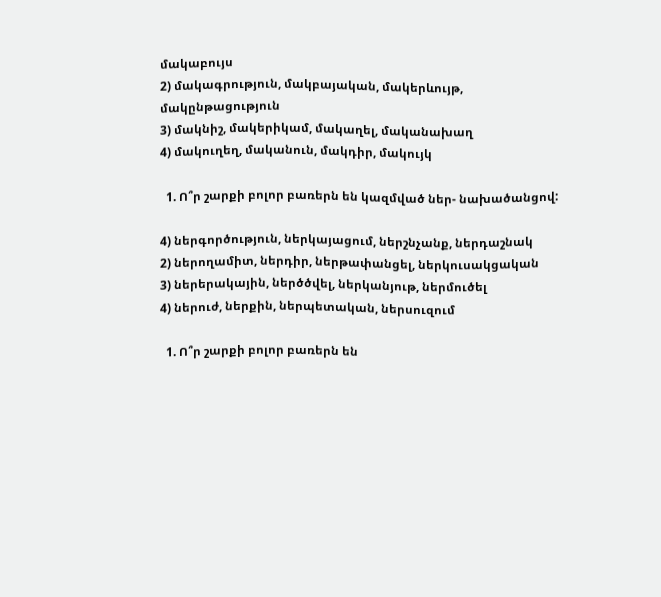մակաբույս
2) մակագրություն, մակբայական, մակերևույթ, մակընթացություն
3) մակնիշ, մակերիկամ, մակաղել, մականախաղ
4) մակուղեղ, մականուն, մակդիր, մակույկ

  1. Ո՞ր շարքի բոլոր բառերն են կազմված ներ- նախածանցով:

4) ներգործություն, ներկայացում, ներշնչանք, ներդաշնակ
2) ներողամիտ, ներդիր, ներթափանցել, ներկուսակցական
3) ներերակային, ներծծվել, ներկանյութ, ներմուծել
4) ներուժ, ներքին, ներպետական, ներսուզում

  1. Ո՞ր շարքի բոլոր բառերն են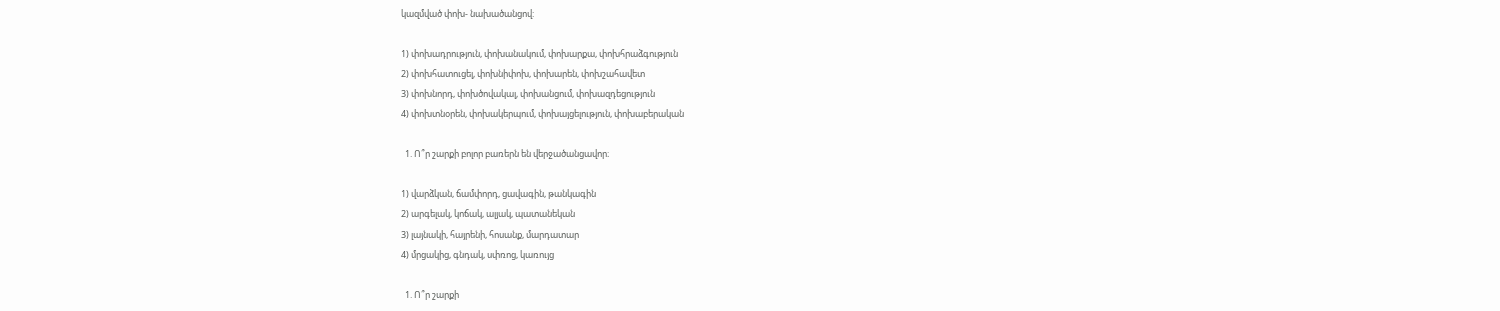կազմված փոխ- նախածանցով:

1) փոխադրություն, փոխանակում, փոխարքա, փոխհրաձգություն
2) փոխհատուցել, փոխնիփոխ, փոխարեն, փոխշահավետ
3) փոխնորդ, փոխծովակալ, փոխանցում, փոխազդեցություն
4) փոխտնօրեն, փոխակերպում, փոխայցելություն, փոխաբերական

  1. Ո՞ր շարքի բոլոր բառերն են վերջածանցավոր։

1) վարձկան, ճամփորդ, ցավագին, թանկագին
2) արգելակ, կոճակ, ալյակ, պատանեկան
3) լայնակի, հայրենի, հոսանք, մարդատար
4) մրցակից, գնդակ, սփռոց, կառույց

  1. Ո՞ր շարքի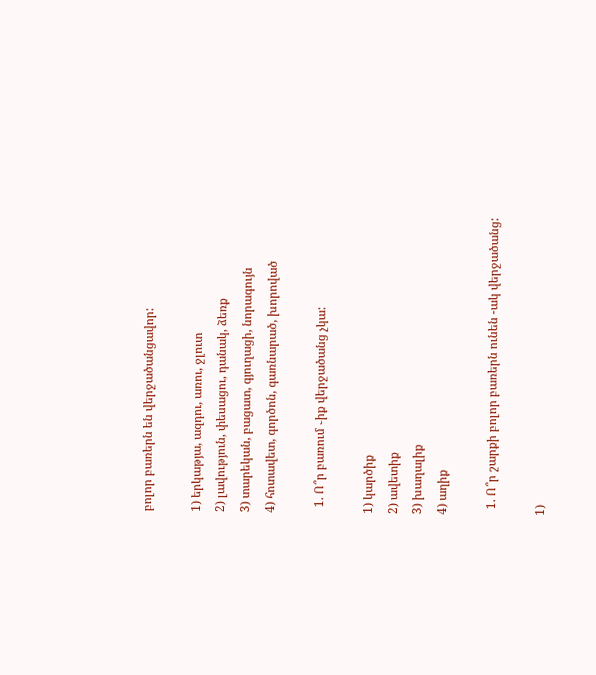բոլոր բառերն են վերջածանցավոր:

1) երկաթյա, ազդու, առու, ջլուտ
2) լավություն, փեսացու, դանակ, ձեռք
3) տարեկան, բացատ, գյուղացի, նորագույն
4) հոտավետ, գործոն, գառնարած, խորոված

  1. Ո՞ր բառում ֊իք վերջածանց չկա:

1) կարծիք
2) ավետիք
3) խաղալիք
4) աղիք

  1. Ո՞ր շարքի բոլոր բառերն ունեն -ակ վերջածանց:

1)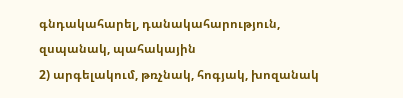գնդակահարել, դանակահարություն, զսպանակ, պահակային
2) արգելակում, թռչնակ, հոգյակ, խոզանակ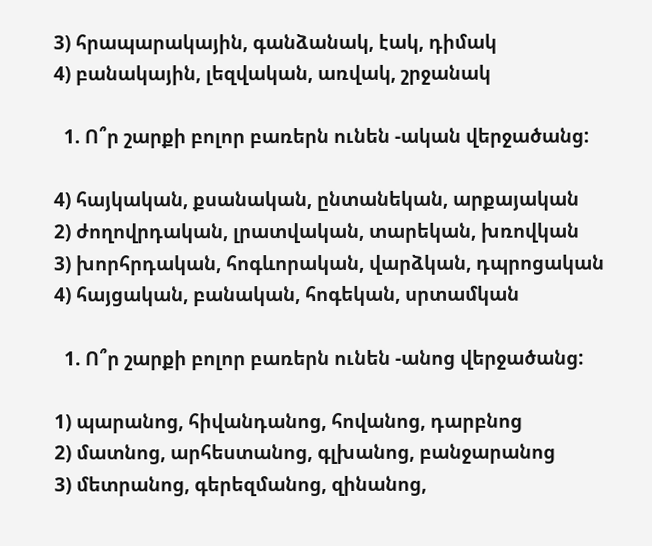3) հրապարակային, գանձանակ, էակ, դիմակ
4) բանակային, լեզվական, առվակ, շրջանակ

  1. Ո՞ր շարքի բոլոր բառերն ունեն -ական վերջածանց:

4) հայկական, քսանական, ընտանեկան, արքայական
2) ժողովրդական, լրատվական, տարեկան, խռովկան
3) խորհրդական, հոգևորական, վարձկան, դպրոցական
4) հայցական, բանական, հոգեկան, սրտամկան

  1. Ո՞ր շարքի բոլոր բառերն ունեն -անոց վերջածանց:

1) պարանոց, հիվանդանոց, հովանոց, դարբնոց
2) մատնոց, արհեստանոց, գլխանոց, բանջարանոց
3) մետրանոց, գերեզմանոց, զինանոց,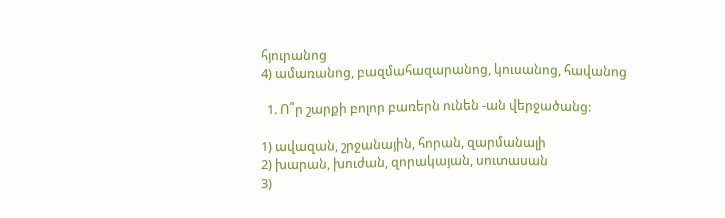հյուրանոց
4) ամառանոց, բազմահազարանոց, կուսանոց, հավանոց

  1. Ո՞ր շարքի բոլոր բառերն ունեն -ան վերջածանց:

1) ավազան, շրջանային, հորան, զարմանալի
2) խարան, խուժան, զորակայան, սուտասան
3)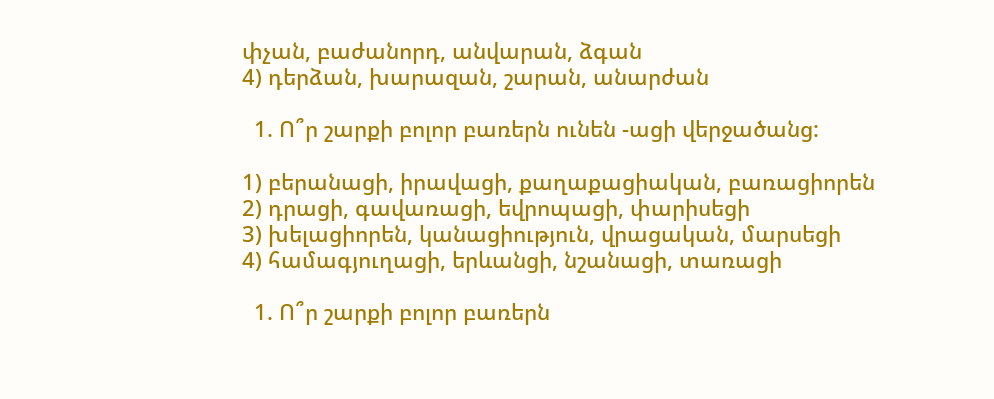փչան, բաժանորդ, անվարան, ձգան
4) դերձան, խարազան, շարան, անարժան

  1. Ո՞ր շարքի բոլոր բառերն ունեն -ացի վերջածանց:

1) բերանացի, իրավացի, քաղաքացիական, բառացիորեն
2) դրացի, գավառացի, եվրոպացի, փարիսեցի
3) խելացիորեն, կանացիություն, վրացական, մարսեցի
4) համագյուղացի, երևանցի, նշանացի, տառացի

  1. Ո՞ր շարքի բոլոր բառերն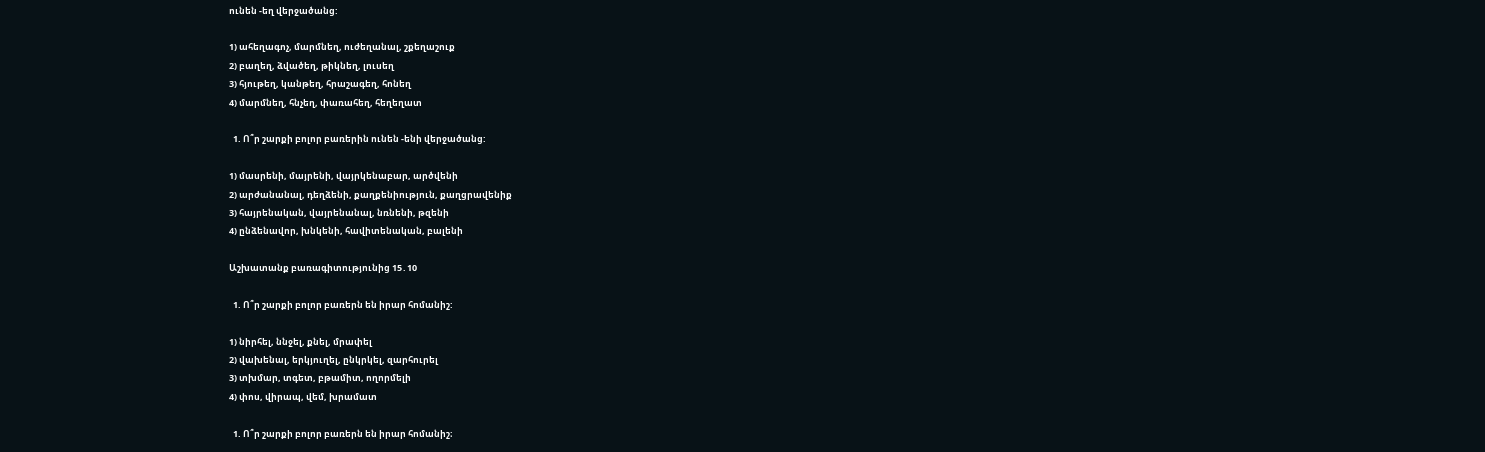ունեն -եղ վերջածանց:

1) ահեղագոչ, մարմնեղ, ուժեղանալ, շքեղաշուք
2) բաղեղ, ձվածեղ, թիկնեղ, լուսեղ
3) հյութեղ, կանթեղ, հրաշագեղ, հոնեղ
4) մարմնեղ, հնչեղ, փառահեղ, հեղեղատ

  1. Ո՞ր շարքի բոլոր բառերին ունեն -ենի վերջածանց:

1) մասրենի, մայրենի, վայրկենաբար, արծվենի
2) արժանանալ, դեղձենի, քաղքենիություն, քաղցրավենիք
3) հայրենական, վայրենանալ, նռնենի, թզենի
4) ընձենավոր, խնկենի, հավիտենական, բալենի

Աշխատանք բառագիտությունից 15․10

  1. Ո՞ր շարքի բոլոր բառերն են իրար հոմանիշ:

1) նիրհել, ննջել, քնել, մրափել
2) վախենալ, երկյուղել, ընկրկել, զարհուրել
3) տխմար, տգետ, բթամիտ, ողորմելի
4) փոս, վիրապ, վեմ, խրամատ

  1. Ո՞ր շարքի բոլոր բառերն են իրար հոմանիշ։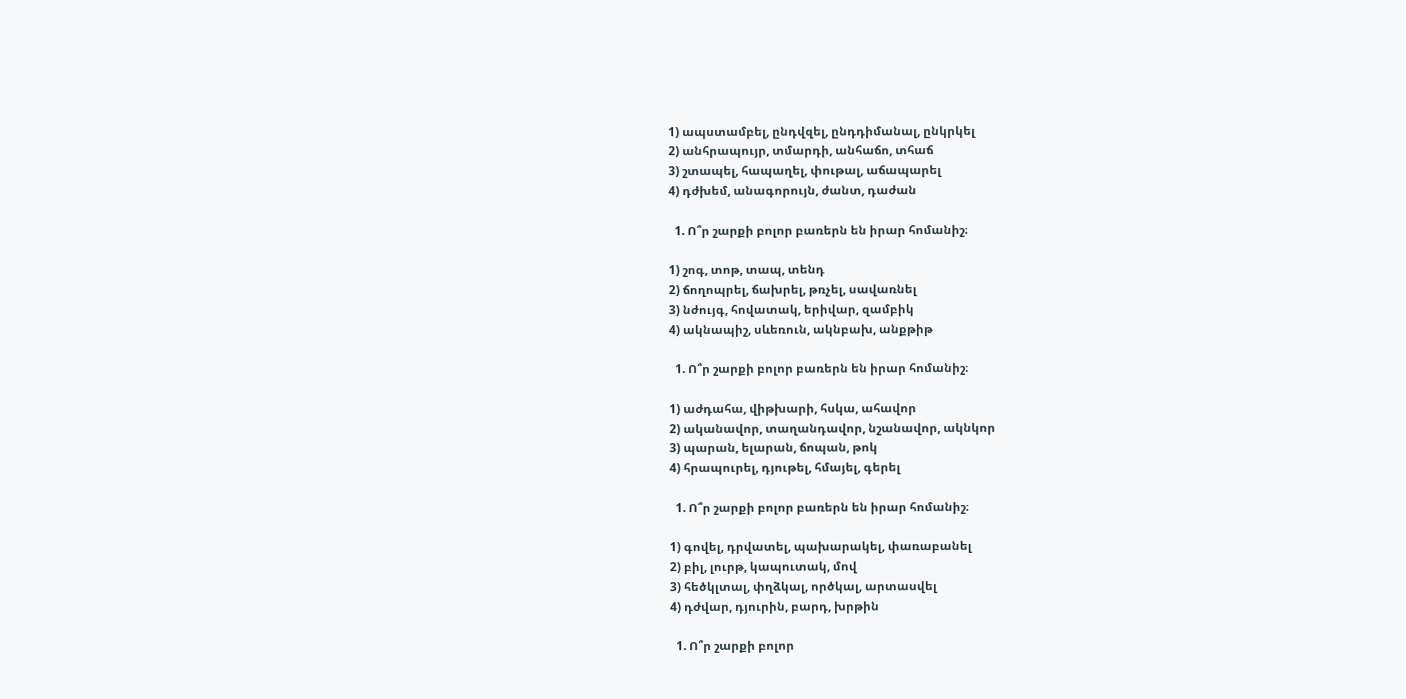1) ապստամբել, ընդվզել, ընդդիմանալ, ընկրկել
2) անհրապույր, տմարդի, անհաճո, տհաճ
3) շտապել, հապաղել, փութալ, աճապարել
4) դժխեմ, անագորույն, ժանտ, դաժան

  1. Ո՞ր շարքի բոլոր բառերն են իրար հոմանիշ։

1) շոգ, տոթ, տապ, տենդ
2) ճողոպրել, ճախրել, թռչել, սավառնել
3) նժույգ, հովատակ, երիվար, զամբիկ
4) ակնապիշ, սևեռուն, ակնբախ, անքթիթ

  1. Ո՞ր շարքի բոլոր բառերն են իրար հոմանիշ։

1) աժդահա, վիթխարի, հսկա, ահավոր
2) ականավոր, տաղանդավոր, նշանավոր, ակնկոր
3) պարան, ելարան, ճոպան, թոկ
4) հրապուրել, դյութել, հմայել, գերել

  1. Ո՞ր շարքի բոլոր բառերն են իրար հոմանիշ։

1) գովել, դրվատել, պախարակել, փառաբանել
2) բիլ, լուրթ, կապուտակ, մով
3) հեծկլտալ, փղձկալ, ործկալ, արտասվել
4) դժվար, դյուրին, բարդ, խրթին

  1. Ո՞ր շարքի բոլոր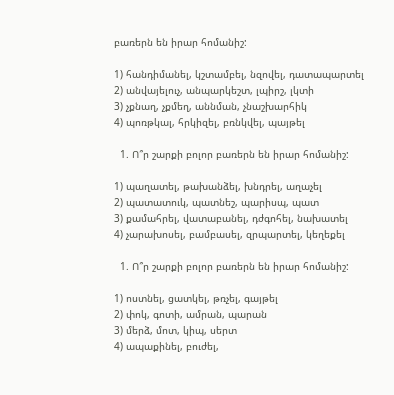բառերն են իրար հոմանիշ:

1) հանդիմանել, կշտամբել, նզովել, դատապարտել
2) անվայելուչ, անպարկեշտ, լպիրշ, լկտի
3) չքնաղ, չքմեղ, աննման, չնաշխարհիկ
4) պոռթկալ, հրկիզել, բռնկվել, պայթել

  1. Ո՞ր շարքի բոլոր բառերն են իրար հոմանիշ:

1) պաղատել, թախանձել, խնդրել, աղաչել
2) պատատուկ, պատնեշ, պարիսպ, պատ
3) քամահրել, վատաբանել, դժգոհել, նախատել
4) չարախոսել, բամբասել, զրպարտել, կեղեքել

  1. Ո՞ր շարքի բոլոր բառերն են իրար հոմանիշ:

1) ոստնել, ցատկել, թռչել, գայթել
2) փոկ, գոտի, ամրան, պարան
3) մերձ, մոտ, կիպ, սերտ
4) ապաքինել, բուժել,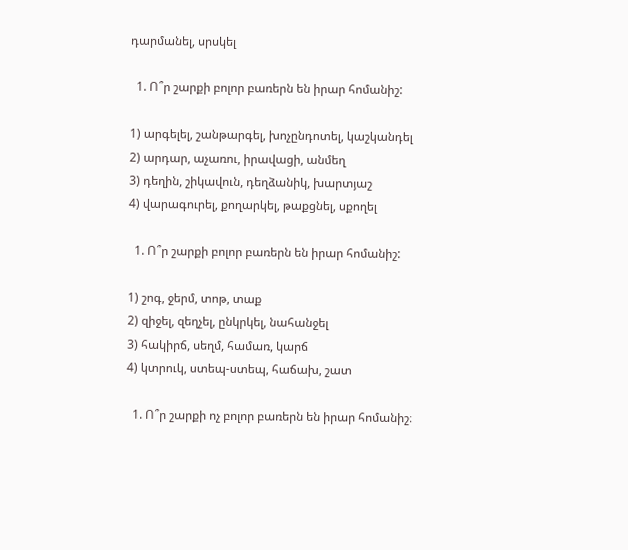դարմանել, սրսկել

  1. Ո՞ր շարքի բոլոր բառերն են իրար հոմանիշ:

1) արգելել, շանթարգել, խոչընդոտել, կաշկանդել
2) արդար, աչառու, իրավացի, անմեղ
3) դեղին, շիկավուն, դեղձանիկ, խարտյաշ
4) վարագուրել, քողարկել, թաքցնել, սքողել

  1. Ո՞ր շարքի բոլոր բառերն են իրար հոմանիշ:

1) շոգ, ջերմ, տոթ, տաք
2) զիջել, զեղչել, ընկրկել, նահանջել
3) հակիրճ, սեղմ, համառ, կարճ
4) կտրուկ, ստեպ-ստեպ, հաճախ, շատ

  1. Ո՞ր շարքի ոչ բոլոր բառերն են իրար հոմանիշ։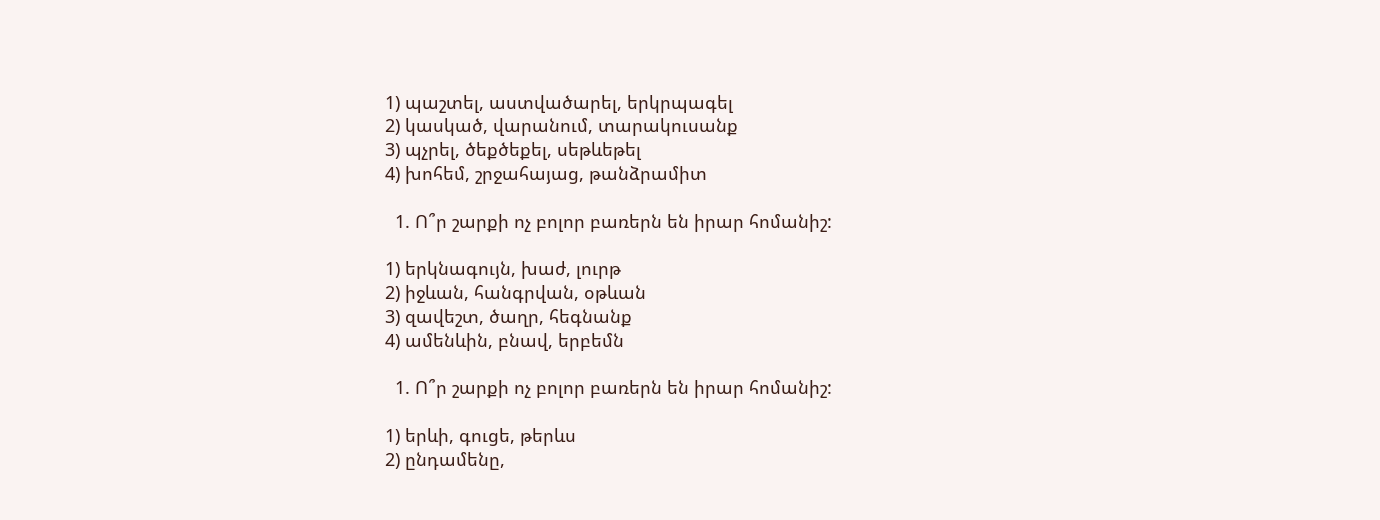1) պաշտել, աստվածարել, երկրպագել
2) կասկած, վարանում, տարակուսանք
3) պչրել, ծեքծեքել, սեթևեթել
4) խոհեմ, շրջահայաց, թանձրամիտ

  1. Ո՞ր շարքի ոչ բոլոր բառերն են իրար հոմանիշ:

1) երկնագույն, խաժ, լուրթ
2) իջևան, հանգրվան, օթևան
3) զավեշտ, ծաղր, հեգնանք
4) ամենևին, բնավ, երբեմն

  1. Ո՞ր շարքի ոչ բոլոր բառերն են իրար հոմանիշ:

1) երևի, գուցե, թերևս
2) ընդամենը,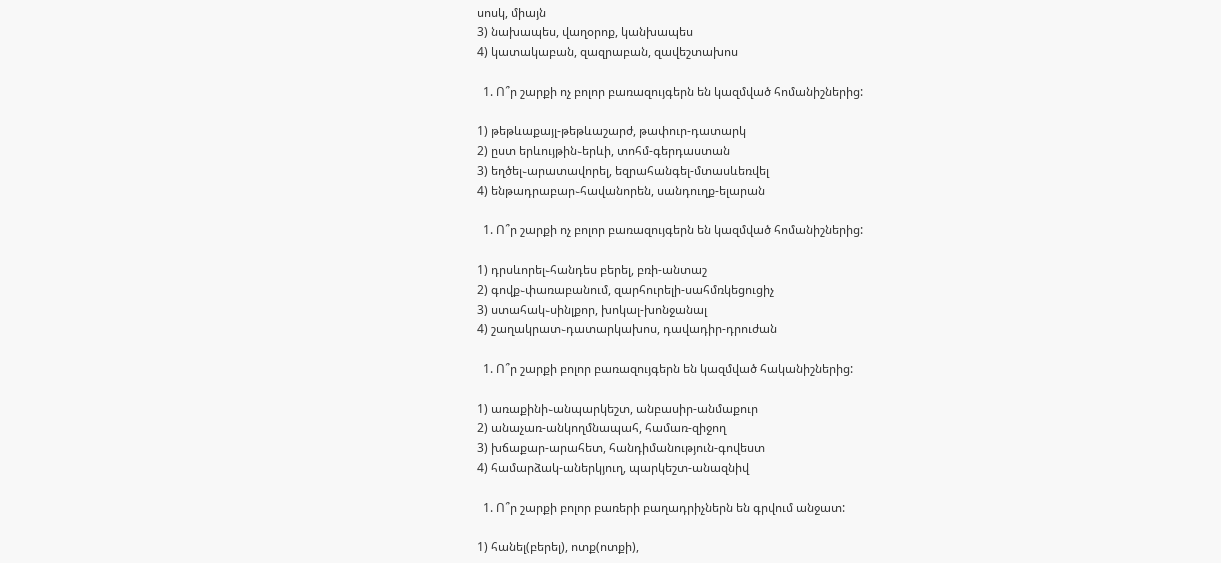սոսկ, միայն
3) նախապես, վաղօրոք, կանխապես
4) կատակաբան, զազրաբան, զավեշտախոս

  1. Ո՞ր շարքի ոչ բոլոր բառազույգերն են կազմված հոմանիշներից:

1) թեթևաքայլ-թեթևաշարժ, թափուր-դատարկ
2) ըստ երևույթին֊երևի, տոհմ-գերդաստան
3) եղծել֊արատավորել, եզրահանգել-մտասևեռվել
4) ենթադրաբար֊հավանորեն, սանդուղք-ելարան

  1. Ո՞ր շարքի ոչ բոլոր բառազույգերն են կազմված հոմանիշներից:

1) դրսևորել֊հանդես բերել, բռի-անտաշ
2) գովք֊փառաբանում, զարհուրելի-սահմռկեցուցիչ
3) ստահակ֊սինլքոր, խոկալ-խոնջանալ
4) շաղակրատ֊դատարկախոս, դավադիր-դրուժան

  1. Ո՞ր շարքի բոլոր բառազույգերն են կազմված հականիշներից:

1) առաքինի֊անպարկեշտ, անբասիր-անմաքուր
2) անաչառ-անկողմնապահ, համառ-զիջող
3) խճաքար-արահետ, հանդիմանություն-գովեստ
4) համարձակ-աներկյուղ, պարկեշտ-անազնիվ

  1. Ո՞ր շարքի բոլոր բառերի բաղադրիչներն են գրվում անջատ:

1) հանել(բերել), ոտք(ոտքի),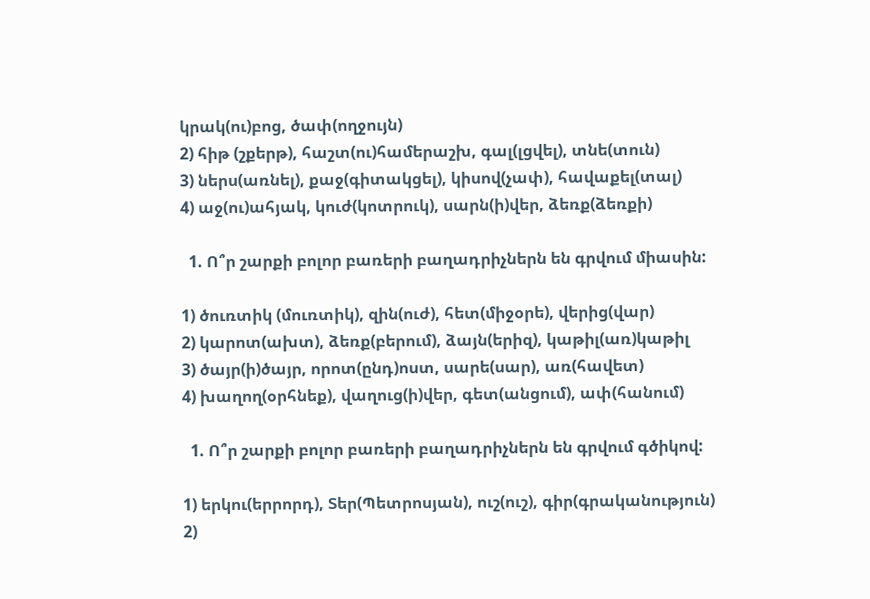կրակ(ու)բոց, ծափ(ողջույն)
2) հիթ (շքերթ), հաշտ(ու)համերաշխ, գալ(լցվել), տնե(տուն)
3) ներս(առնել), քաջ(գիտակցել), կիսով(չափ), հավաքել(տալ)
4) աջ(ու)ահյակ, կուժ(կոտրուկ), սարն(ի)վեր, ձեռք(ձեռքի)

  1. Ո՞ր շարքի բոլոր բառերի բաղադրիչներն են գրվում միասին:

1) ծուռտիկ (մուռտիկ), զին(ուժ), հետ(միջօրե), վերից(վար)
2) կարոտ(ախտ), ձեռք(բերում), ձայն(երիզ), կաթիլ(առ)կաթիլ
3) ծայր(ի)ծայր, որոտ(ընդ)ոստ, սարե(սար), առ(հավետ)
4) խաղող(օրհնեք), վաղուց(ի)վեր, գետ(անցում), ափ(հանում)

  1. Ո՞ր շարքի բոլոր բառերի բաղադրիչներն են գրվում գծիկով:

1) երկու(երրորդ), Տեր(Պետրոսյան), ուշ(ուշ), գիր(գրականություն)
2)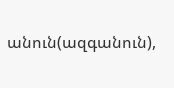անուն(ազգանուն),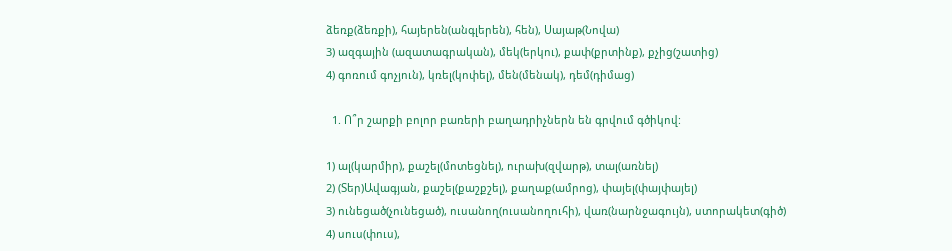ձեռք(ձեռքի), հայերեն(անգլերեն), հեն), Սայաթ(Նովա)
3) ազգային (ազատագրական), մեկ(երկու), քափ(քրտինք), քչից(շատից)
4) գոռում գոչյուն), կռել(կոփել), մեն(մենակ), դեմ(դիմաց)

  1. Ո՞ր շարքի բոլոր բառերի բաղադրիչներն են գրվում գծիկով:

1) ալ(կարմիր), քաշել(մոտեցնել), ուրախ(զվարթ), տալ(առնել)
2) (Տեր)Ավագյան, քաշել(քաշքշել), քաղաք(ամրոց), փայել(փայփայել)
3) ունեցած(չունեցած), ուսանող(ուսանողուհի), վառ(նարնջագույն), ստորակետ(գիծ)
4) սուս(փուս),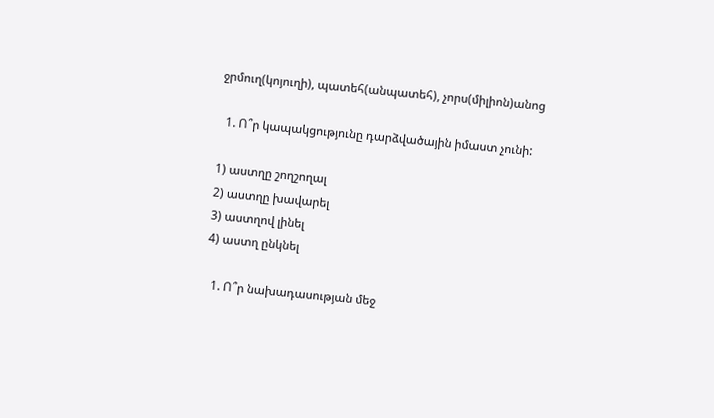ջրմուղ(կոյուղի), պատեհ(անպատեհ), չորս(միլիոն)անոց

  1. Ո՞ր կապակցությունը դարձվածային իմաստ չունի:

1) աստղը շողշողալ
2) աստղը խավարել
3) աստղով լինել
4) աստղ ընկնել

  1. Ո՞ր նախադասության մեջ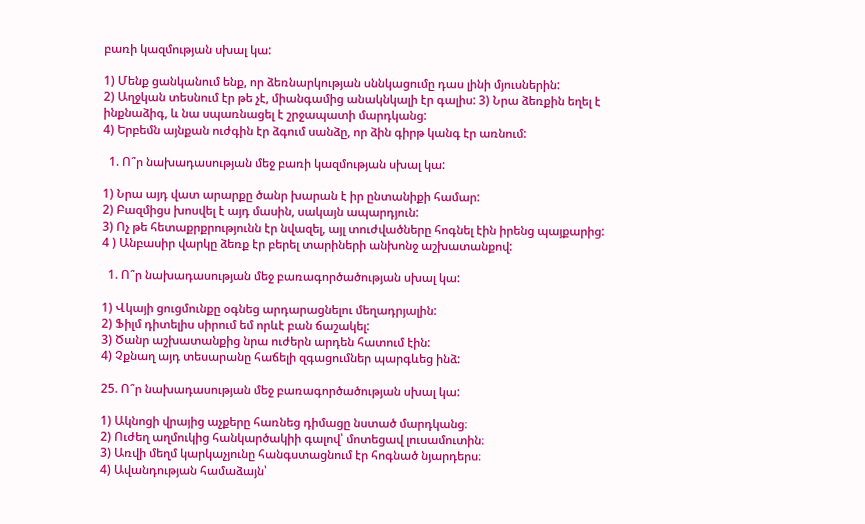բառի կազմության սխալ կա:

1) Մենք ցանկանում ենք, որ ձեռնարկության սննկացումը դաս լինի մյուսներին:
2) Աղջկան տեսնում էր թե չէ, միանգամից անակնկալի էր գալիս: 3) Նրա ձեռքին եղել է ինքնաձիգ, և նա սպառնացել է շրջապատի մարդկանց:
4) Երբեմն այնքան ուժգին էր ձգում սանձը, որ ձին գիրթ կանգ էր առնում:

  1. Ո՞ր նախադասության մեջ բառի կազմության սխալ կա:

1) Նրա այդ վատ արարքը ծանր խարան է իր ընտանիքի համար:
2) Բազմիցս խոսվել է այդ մասին, սակայն ապարդյուն:
3) Ոչ թե հետաքրքրությունն էր նվազել, այլ տուժվածները հոգնել էին իրենց պայքարից:
4 ) Անբասիր վարկը ձեռք էր բերել տարիների անխոնջ աշխատանքով:

  1. Ո՞ր նախադասության մեջ բառագործածության սխալ կա:

1) Վկայի ցուցմունքը օգնեց արդարացնելու մեղադրյալին:
2) Ֆիլմ դիտելիս սիրում եմ որևէ բան ճաշակել:
3) Ծանր աշխատանքից նրա ուժերն արդեն հատում էին:
4) Չքնաղ այդ տեսարանը հաճելի զգացումներ պարգևեց ինձ:

25. Ո՞ր նախադասության մեջ բառագործածության սխալ կա:

1) Ակնոցի վրայից աչքերը հառնեց դիմացը նստած մարդկանց։
2) Ուժեղ աղմուկից հանկարծակիի գալով՝ մոտեցավ լուսամուտին։
3) Առվի մեղմ կարկաչյունը հանգստացնում էր հոգնած նյարդերս։
4) Ավանդության համաձայն՝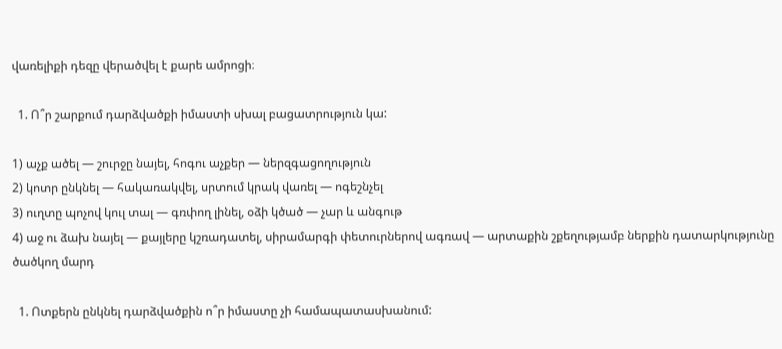վառելիքի դեզը վերածվել է քարե ամրոցի։

  1. Ո՞ր շարքում դարձվածքի իմաստի սխալ բացատրություն կա:

1) աչք ածել — շուրջը նայել, հոգու աչքեր — ներզգացողություն
2) կոտր ընկնել — հակառակվել, սրտում կրակ վառել — ոգեշնչել
3) ուղտը պոչով կուլ տալ — գռփող լինել, օձի կծած — չար և անգութ
4) աջ ու ձախ նայել — քայլերը կշռադատել, սիրամարգի փետուրներով ագռավ — արտաքին շքեղությամբ ներքին դատարկությունը ծածկող մարդ

  1. Ոտքերն ընկնել դարձվածքին ո՞ր իմաստը չի համապատասխանում: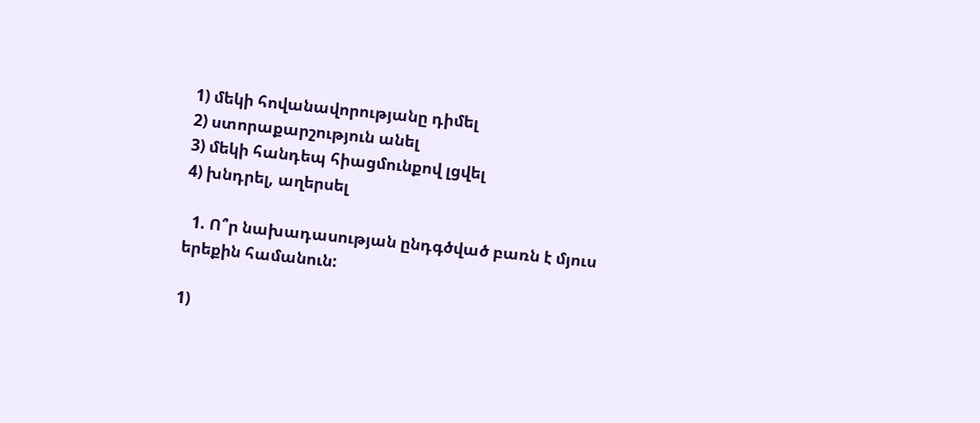1) մեկի հովանավորությանը դիմել
2) ստորաքարշություն անել
3) մեկի հանդեպ հիացմունքով լցվել
4) խնդրել, աղերսել

  1. Ո՞ր նախադասության ընդգծված բառն է մյուս երեքին համանուն:

1)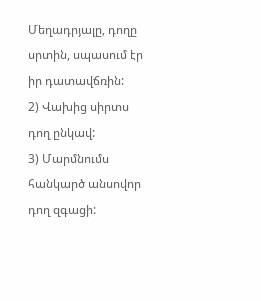Մեղադրյալը, դողը սրտին, սպասում էր իր դատավճռին:
2) Վախից սիրտս դող ընկավ:
3) Մարմնումս հանկարծ անսովոր դող զգացի: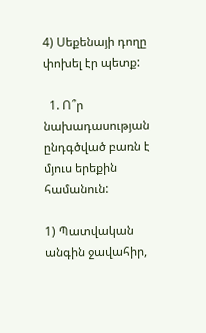4) Սեքենայի դողը փոխել էր պետք:

  1. Ո՞ր նախադասության ընդգծված բառն է մյուս երեքին համանուն:

1) Պատվական անգին ջավահիր,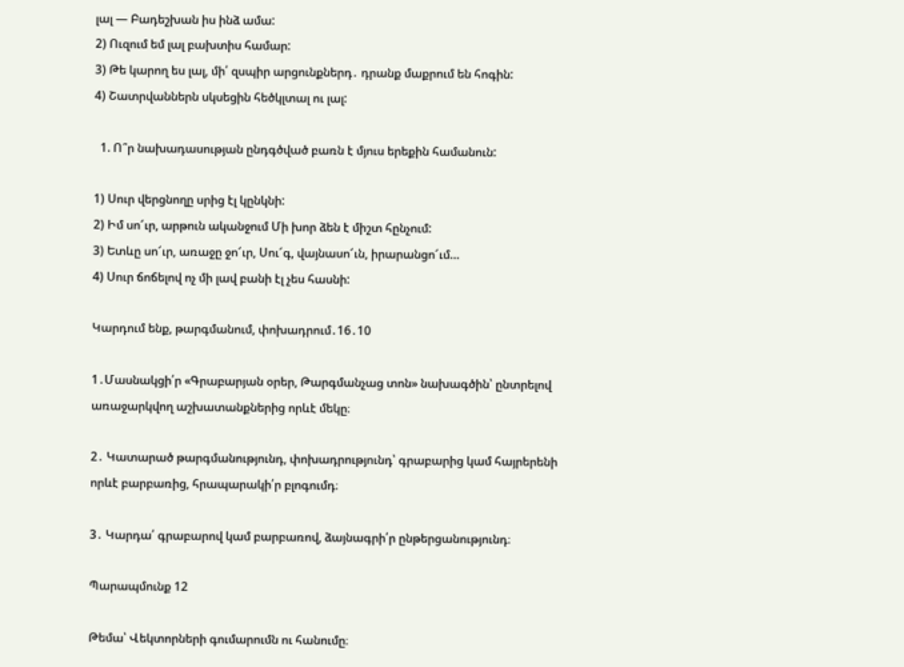լալ — Բադեշխան իս ինձ ամա:
2) Ուզում եմ լալ բախտիս համար:
3) Թե կարող ես լալ, մի՛ զսպիր արցունքներդ․ դրանք մաքրում են հոգին:
4) Շատրվաններն սկսեցին հեծկլտալ ու լալ:

  1. Ո՞ր նախադասության ընդգծված բառն է մյուս երեքին համանուն:

1) Սուր վերցնողը սրից էլ կընկնի:
2) Իմ սո՜ւր, արթուն ականջում Մի խոր ձեն է միշտ հընչում:
3) Ետևը սո՜ւր, առաջը ջո՜ւր, Սու՜գ, վայնասո՜ւն, իրարանցո՜ւմ…
4) Սուր ճոճելով ոչ մի լավ բանի էլ չես հասնի:

Կարդում ենք, թարգմանում, փոխադրում․16․10

1․Մասնակցի՛ր «Գրաբարյան օրեր, Թարգմանչաց տոն» նախագծին՝ ընտրելով առաջարկվող աշխատանքներից որևէ մեկը։

2․ Կատարած թարգմանությունդ, փոխադրությունդ՝ գրաբարից կամ հայրերենի որևէ բարբառից, հրապարակի՛ր բլոգումդ։

3․ Կարդա՛ գրաբարով կամ բարբառով, ձայնագրի՛ր ընթերցանությունդ։

Պարապմունք 12

Թեմա՝ Վեկտորների գումարումն ու հանումը։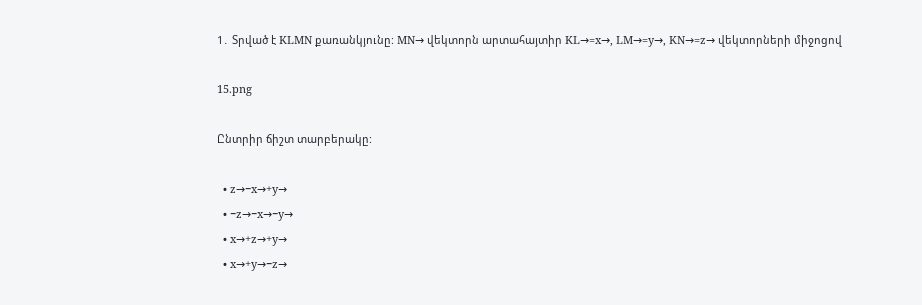1․ Տրված է KLMN քառանկյունը: MN→ վեկտորն արտահայտիր KL→=x→, LM→=y→, KN→=z→ վեկտորների միջոցով

15.png

Ընտրիր ճիշտ տարբերակը:

  • z→−x→+y→
  • −z→−x→−y→
  • x→+z→+y→
  • x→+y→−z→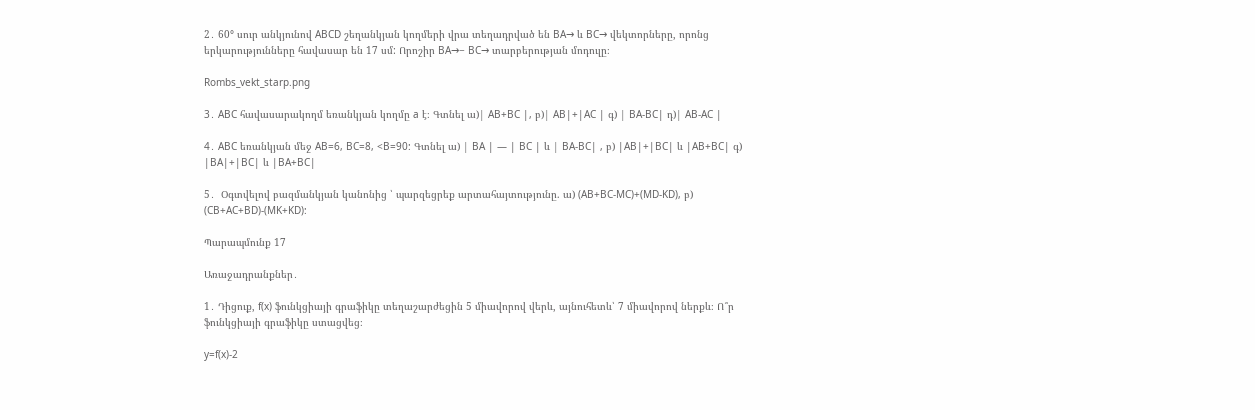2․ 60° սուր անկյունով ABCD շեղանկյան կողմերի վրա տեղադրված են BA→ և BC→ վեկտորները, որոնց երկարությունները հավասար են 17 սմ: Որոշիր BA→− BC→ տարբերության մոդուլը։

Rombs_vekt_starp.png

3․ ABC հավասարակողմ եռանկյան կողմը a է։ Գտնել ա)| AB+BC |, բ)| AB|+|AC | գ) | BA-BC| դ)| AB-AC |

4․ ABC եռանկյան մեջ AB=6, BC=8, <B=90: Գտնել ա) | BA | — | BC | և | BA-BC| , բ) |AB|+|BC| և |AB+BC| գ) |BA|+|BC| և |BA+BC|

5․  Օգտվելով բազմանկյան կանոնից ՝ պարզեցրեք արտահայտությունը. ա) (AB+BC-MC)+(MD-KD), բ) (CB+AC+BD)-(MK+KD):

Պարապմունք 17

Առաջադրանքներ․

1․ Դիցուք, f(x) ֆունկցիայի գրաֆիկը տեղաշարժեցին 5 միավորով վերև, այնուհետև՝ 7 միավորով ներքև։ Ո՞ր ֆունկցիայի գրաֆիկը ստացվեց։

y=f(x)-2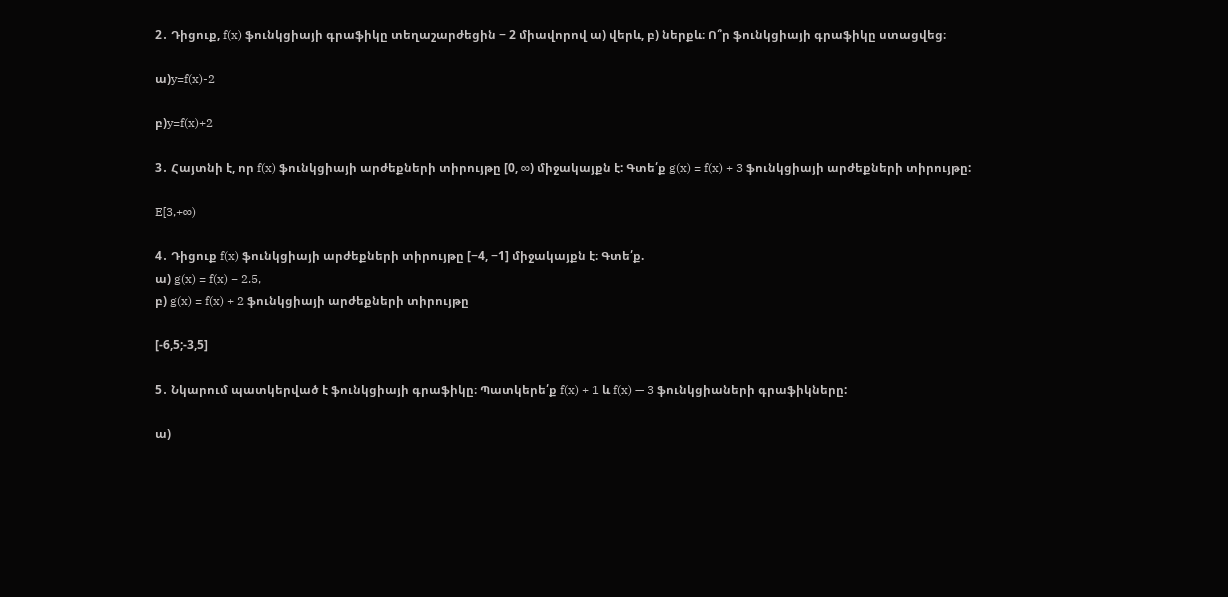2․ Դիցուք, f(x) ֆունկցիայի գրաֆիկը տեղաշարժեցին − 2 միավորով ա) վերև, բ) ներքև։ Ո՞ր ֆունկցիայի գրաֆիկը ստացվեց։

ա)y=f(x)-2

բ)y=f(x)+2

3․ Հայտնի է, որ f(x) ֆունկցիայի արժեքների տիրույթը [0, ∞) միջակայքն է: Գտե՛ք g(x) = f(x) + 3 ֆունկցիայի արժեքների տիրույթը:

E[3,+∞)

4․ Դիցուք f(x) ֆունկցիայի արժեքների տիրույթը [−4, −1] միջակայքն է։ Գտե՛ք.
ա) g(x) = f(x) − 2.5,
բ) g(x) = f(x) + 2 ֆունկցիայի արժեքների տիրույթը

[-6,5;-3,5]

5․ Նկարում պատկերված է ֆունկցիայի գրաֆիկը։ Պատկերե՛ք f(x) + 1 և f(x) — 3 ֆունկցիաների գրաֆիկները:

ա)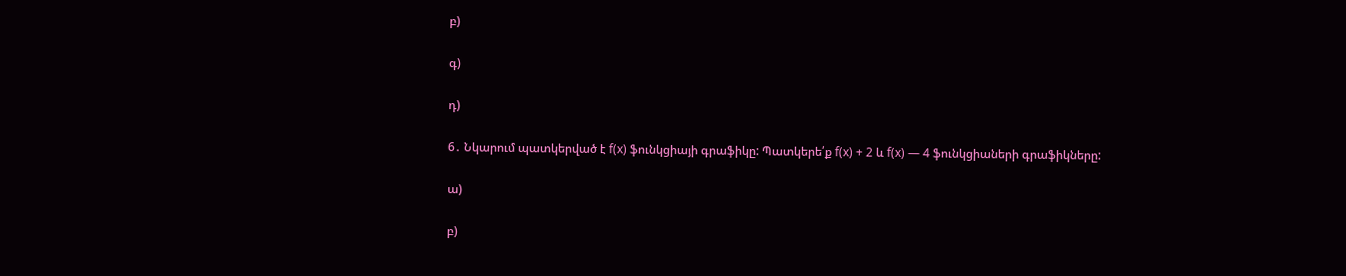բ)

գ)

դ)

6․ Նկարում պատկերված է f(x) ֆունկցիայի գրաֆիկը: Պատկերե՛ք f(x) + 2 և f(x) — 4 ֆունկցիաների գրաֆիկները:

ա)

բ)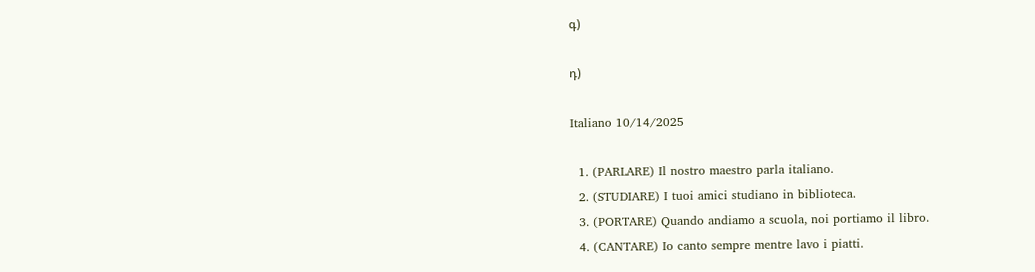գ)

դ)

Italiano 10/14/2025

  1. (PARLARE) Il nostro maestro parla italiano.
  2. (STUDIARE) I tuoi amici studiano in biblioteca.
  3. (PORTARE) Quando andiamo a scuola, noi portiamo il libro.
  4. (CANTARE) Io canto sempre mentre lavo i piatti.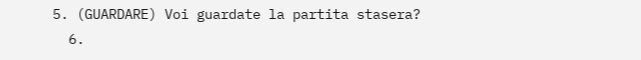5. (GUARDARE) Voi guardate la partita stasera?
  6.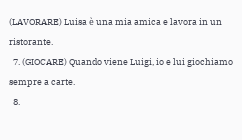(LAVORARE) Luisa è una mia amica e lavora in un ristorante.
  7. (GIOCARE) Quando viene Luigi, io e lui giochiamo sempre a carte.
  8.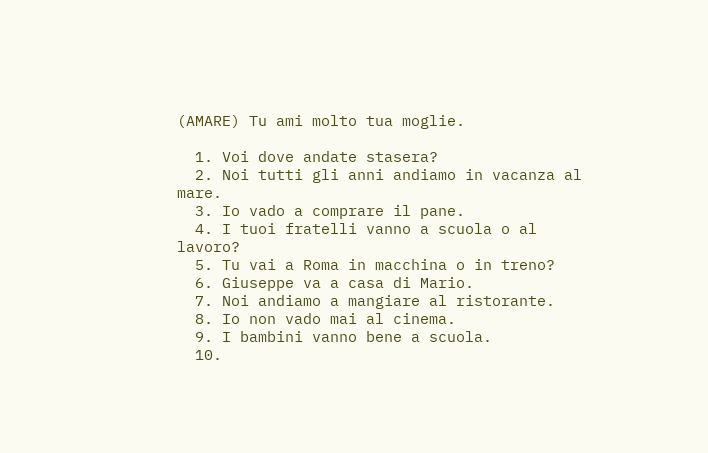(AMARE) Tu ami molto tua moglie.

  1. Voi dove andate stasera?
  2. Noi tutti gli anni andiamo in vacanza al mare.
  3. Io vado a comprare il pane.
  4. I tuoi fratelli vanno a scuola o al lavoro?
  5. Tu vai a Roma in macchina o in treno?
  6. Giuseppe va a casa di Mario.
  7. Noi andiamo a mangiare al ristorante.
  8. Io non vado mai al cinema.
  9. I bambini vanno bene a scuola.
  10.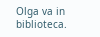Olga va in biblioteca.